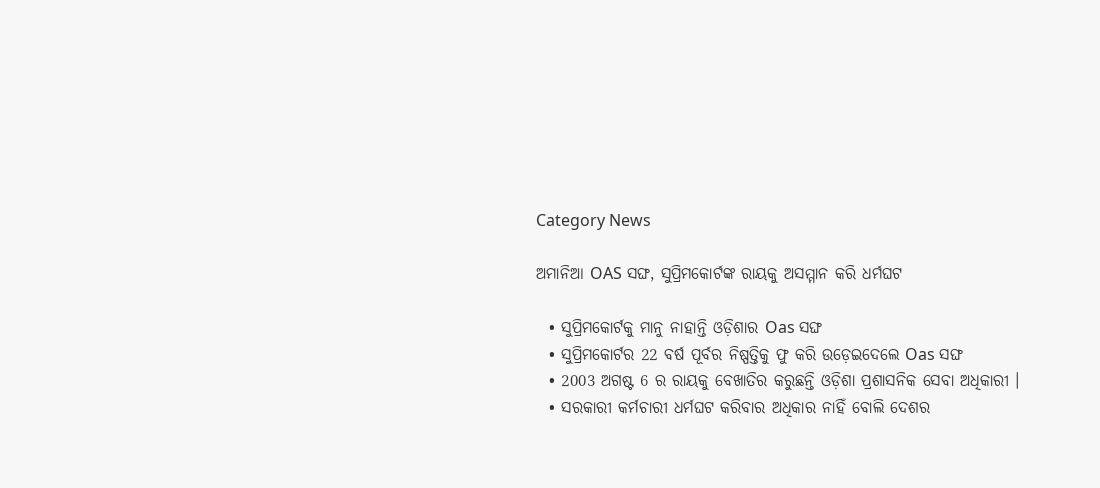Category News

ଅମାନିଆ OAS ସଙ୍ଘ, ସୁପ୍ରିମକୋର୍ଟଙ୍କ ରାୟକୁ ଅସମ୍ମାନ କରି ଧର୍ମଘଟ

  • ସୁପ୍ରିମକୋର୍ଟକୁ ମାନୁ ନାହାନ୍ତି ଓଡ଼ିଶାର Oas ସଙ୍ଘ
  • ସୁପ୍ରିମକୋର୍ଟର 22 ବର୍ଷ ପୂର୍ବର ନିଷ୍ପତ୍ତିକୁ ଫୁ କରି ଉଡ଼େଇଦେଲେ Oas ସଙ୍ଘ
  • 2003 ଅଗଷ୍ଟ 6 ର ରାୟକୁ ବେଖାତିର କରୁଛନ୍ତି ଓଡ଼ିଶା ପ୍ରଶାସନିକ ସେବା ଅଧିକାରୀ ।
  • ସରକାରୀ କର୍ମଚାରୀ ଧର୍ମଘଟ କରିବାର ଅଧିକାର ନାହିଁ ବୋଲି ଦେଶର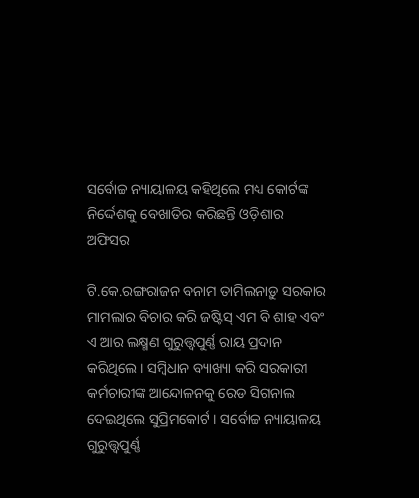ସର୍ବୋଚ୍ଚ ନ୍ୟାୟାଳୟ କହିଥିଲେ ମଧ୍ୟ କୋର୍ଟଙ୍କ ନିର୍ଦ୍ଦେଶକୁ ବେଖାତିର କରିଛନ୍ତି ଓଡ଼ିଶାର ଅଫିସର

ଟି.କେ.ରଙ୍ଗରାଜନ ବନାମ ତାମିଲନାଡ଼ୁ ସରକାର ମାମଲାର ବିଚାର କରି ଜଷ୍ଟିସ୍ ଏମ ବି ଶାହ ଏବଂ ଏ ଆର ଲକ୍ଷ୍ମଣ ଗୁରୁତ୍ତ୍ୱପୁର୍ଣ୍ଣ ରାୟ ପ୍ରଦାନ କରିଥିଲେ । ସମ୍ବିଧାନ ବ୍ୟାଖ୍ୟା କରି ସରକାରୀ କର୍ମଚାରୀଙ୍କ ଆନ୍ଦୋଳନକୁ ରେଡ ସିଗନାଲ ଦେଇଥିଲେ ସୁପ୍ରିମକୋର୍ଟ । ସର୍ବୋଚ୍ଚ ନ୍ୟାୟାଳୟ ଗୁରୁତ୍ତ୍ୱପୁର୍ଣ୍ଣ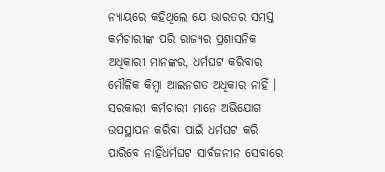ନ୍ୟାୟରେ କହିଥିଲେ ଯେ ଭାରତର ସମସ୍ତ କର୍ମଚାରୀଙ୍କ ପରି ରାଜ୍ୟର ପ୍ରଶାସନିକ ଅଧିକାରୀ ମାନଙ୍କର, ଧର୍ମଘଟ କରିବାର ମୌଳିକ କିମ୍ବା ଆଇନଗତ ଅଧିକାର ନାହିଁ । ସରକାରୀ କର୍ମଚାରୀ ମାନେ ଅଭିଯୋଗ ଉପସ୍ଥାପନ କରିବା ପାଇଁ ଧର୍ମଘଟ କରି ପାରିବେ ନାହିଁଧର୍ମଘଟ ସାର୍ବଜନୀନ ସେବାରେ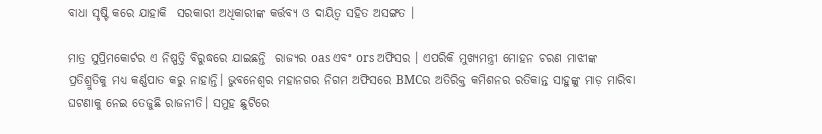ବାଧା ସୃଷ୍ଟି କରେ ଯାହାକି  ସରକାରୀ ଅଧିକାରୀଙ୍କ କର୍ତ୍ତବ୍ୟ ଓ ଦାୟିତ୍ୱ ସହିତ ଅସଙ୍ଗତ ।

ମାତ୍ର ସୁପ୍ରିମକୋର୍ଟର ଏ ନିଷ୍ପତ୍ତି ବିରୁଦ୍ଧରେ ଯାଇଛନ୍ତି  ରାଜ୍ୟର oas ଏବଂ ors ଅଫିସର । ଏପରିକି ମୁଖ୍ୟମନ୍ତ୍ରୀ ମୋହନ ଚରଣ ମାଝୀଙ୍କ ପ୍ରତିଶ୍ରୁତିକୁ ମଧ୍ୟ କର୍ଣ୍ଣପାତ କରୁ ନାହାନ୍ତି। ଭୁବନେଶ୍ୱର ମହାନଗର ନିଗମ ଅଫିସରେ BMCର ଅତିରିକ୍ତ କମିଶନର ରତିକାନ୍ତ ସାହୁଙ୍କୁ ମାଡ଼ ମାରିବା  ଘଟଣାକୁ ନେଇ ତେଜୁଛି ରାଜନୀତି। ସମୁହ ଛୁଟିରେ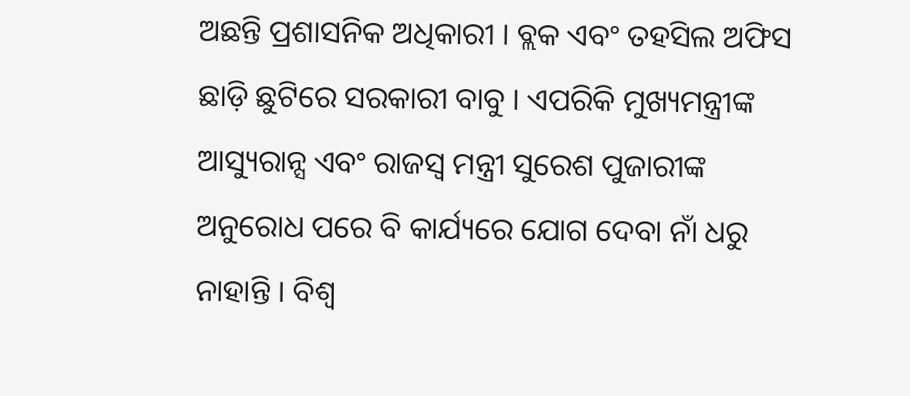ଅଛନ୍ତି ପ୍ରଶାସନିକ ଅଧିକାରୀ । ବ୍ଲକ ଏବଂ ତହସିଲ ଅଫିସ ଛାଡ଼ି ଛୁଟିରେ ସରକାରୀ ବାବୁ । ଏପରିକି ମୁଖ୍ୟମନ୍ତ୍ରୀଙ୍କ ଆସ୍ୟୁରାନ୍ସ ଏବଂ ରାଜସ୍ୱ ମନ୍ତ୍ରୀ ସୁରେଶ ପୁଜାରୀଙ୍କ ଅନୁରୋଧ ପରେ ବି କାର୍ଯ୍ୟରେ ଯୋଗ ଦେବା ନାଁ ଧରୁ ନାହାନ୍ତି । ବିଶ୍ୱ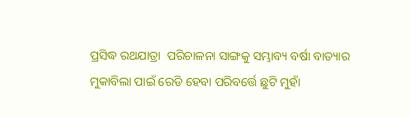ପ୍ରସିଦ୍ଧ ରଥଯାତ୍ରା  ପରିଚାଳନା ସାଙ୍ଗକୁ ସମ୍ଭାବ୍ୟ ବର୍ଷା ବାତ୍ୟାର ମୁକାବିଲା ପାଇଁ ରେଡି ହେବା ପରିବର୍ତ୍ତେ ଛୁଟି ମୁହାଁ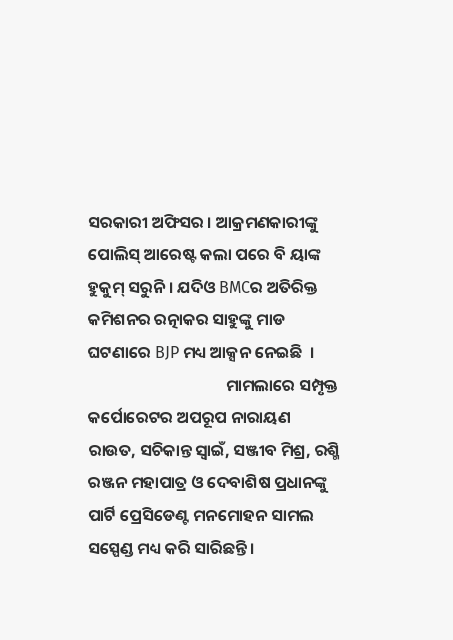ସରକାରୀ ଅଫିସର । ଆକ୍ରମଣକାରୀଙ୍କୁ ପୋଲିସ୍ ଆରେଷ୍ଟ କଲା ପରେ ବି ୟାଙ୍କ ହୁକୁମ୍ ସରୁନି । ଯଦିଓ BMCର ଅତିରିକ୍ତ କମିଶନର ରତ୍ନାକର ସାହୁଙ୍କୁ ମାଡ ଘଟଣାରେ BJP ମଧ୍ୟ ଆକ୍ସନ ନେଇଛି  ।
                                     ମାମଲାରେ ସମ୍ପୃକ୍ତ କର୍ପୋରେଟର ଅପରୂପ ନାରାୟଣ ରାଉତ, ସଚିକାନ୍ତ ସ୍ୱାଇଁ, ସଞ୍ଜୀବ ମିଶ୍ର, ରଶ୍ମି ରଞ୍ଜନ ମହାପାତ୍ର ଓ ଦେବାଶିଷ ପ୍ରଧାନଙ୍କୁ ପାର୍ଟି ପ୍ରେସିଡେଣ୍ଟ ମନମୋହନ ସାମଲ  ସସ୍ପେଣ୍ଡ ମଧ୍ୟ କରି ସାରିଛନ୍ତି ।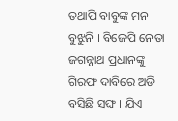ତଥାପି ବାବୁଙ୍କ ମନ ବୁଝୁନି । ବିଜେପି ନେତା ଜଗନ୍ନାଥ ପ୍ରଧାନଙ୍କୁ ଗିରଫ ଦାବିରେ ଅଡି ବସିଛି ସଙ୍ଘ । ଯିଏ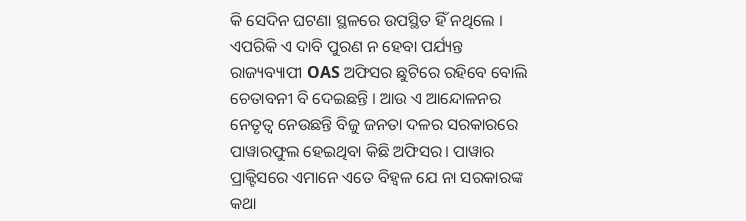କି ସେଦିନ ଘଟଣା ସ୍ଥଳରେ ଉପସ୍ଥିତ ହିଁ ନଥିଲେ । ଏପରିକି ଏ ଦାବି ପୁରଣ ନ ହେବା ପର୍ଯ୍ୟନ୍ତ  ରାଜ୍ୟବ୍ୟାପୀ OAS ଅଫିସର ଛୁଟିରେ ରହିବେ ବୋଲି ଚେତାବନୀ ବି ଦେଇଛନ୍ତି । ଆଉ ଏ ଆନ୍ଦୋଳନର ନେତୃତ୍ୱ ନେଉଛନ୍ତି ବିଜୁ ଜନତା ଦଳର ସରକାରରେ ପାୱାରଫୁଲ ହେଇଥିବା କିଛି ଅଫିସର। ପାୱାର ପ୍ରାକ୍ଟିସରେ ଏମାନେ ଏତେ ବିହ୍ୱଳ ଯେ ନା ସରକାରଙ୍କ କଥା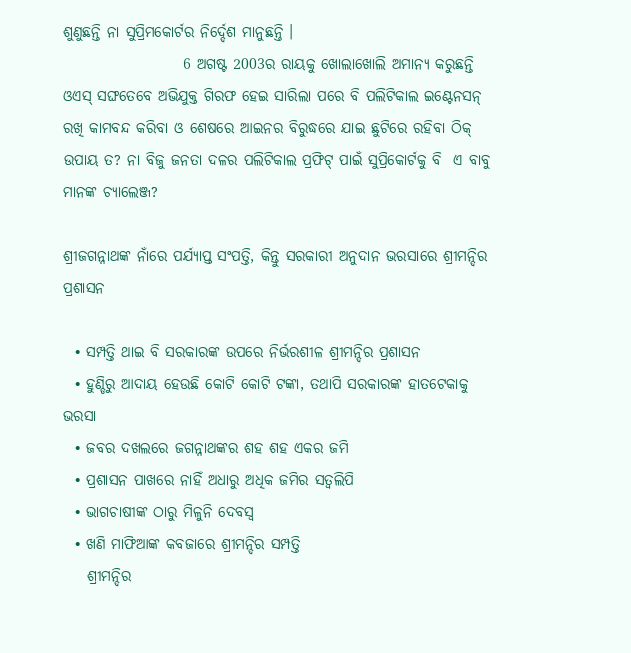ଶୁଣୁଛନ୍ତି ନା ସୁପ୍ରିମକୋର୍ଟର ନିର୍ଦ୍ଦେଶ ମାନୁଛନ୍ତି ।
                    6 ଅଗଷ୍ଟ 2003ର ରାୟକୁ ଖୋଲାଖୋଲି ଅମାନ୍ୟ କରୁଛନ୍ତି  ଓଏସ୍ ସଙ୍ଘତେବେ ଅଭିଯୁକ୍ତ ଗିରଫ ହେଇ ସାରିଲା ପରେ ବି ପଲିଟିକାଲ ଇଣ୍ଟେନସନ୍ ରଖି କାମବନ୍ଦ କରିବା ଓ ଶେଷରେ ଆଇନର ବିରୁଦ୍ଧରେ ଯାଇ ଛୁଟିରେ ରହିବା ଠିକ୍ ଉପାୟ ତ? ନା ବିଜୁ ଜନତା ଦଳର ପଲିଟିକାଲ ପ୍ରଫିଟ୍ ପାଇଁ ସୁପ୍ରିକୋର୍ଟକୁ ବି  ଏ ବାବୁ ମାନଙ୍କ ଚ୍ୟାଲେଞ୍ଜ?

ଶ୍ରୀଜଗନ୍ନାଥଙ୍କ ନାଁରେ ପର୍ଯ୍ୟାପ୍ତ ସଂପତ୍ତି, କିନ୍ତୁ ସରକାରୀ ଅନୁଦାନ ଭରସାରେ ଶ୍ରୀମନ୍ଦିର ପ୍ରଶାସନ

  • ସମ୍ପତ୍ତି ଥାଇ ବି ସରକାରଙ୍କ ଉପରେ ନିର୍ଭରଶୀଳ ଶ୍ରୀମନ୍ଦିର ପ୍ରଶାସନ
  • ହୁଣ୍ଡିରୁ ଆଦାୟ ହେଉଛି କୋଟି କୋଟି ଟଙ୍କା, ତଥାପି ସରକାରଙ୍କ ହାତଟେକାକୁ ଭରସା
  • ଜବର ଦଖଲରେ ଜଗନ୍ନାଥଙ୍କର ଶହ ଶହ ଏକର ଜମି
  • ପ୍ରଶାସନ ପାଖରେ ନାହିଁ ଅଧାରୁ ଅଧିକ ଜମିର ସତ୍ୱଲିପି
  • ଭାଗଚାଷୀଙ୍କ ଠାରୁ ମିଳୁନି ଦେବସ୍ୱ
  • ଖଣି ମାଫିଆଙ୍କ କବଜାରେ ଶ୍ରୀମନ୍ଦିର ସମ୍ପତ୍ତି
    ଶ୍ରୀମନ୍ଦିର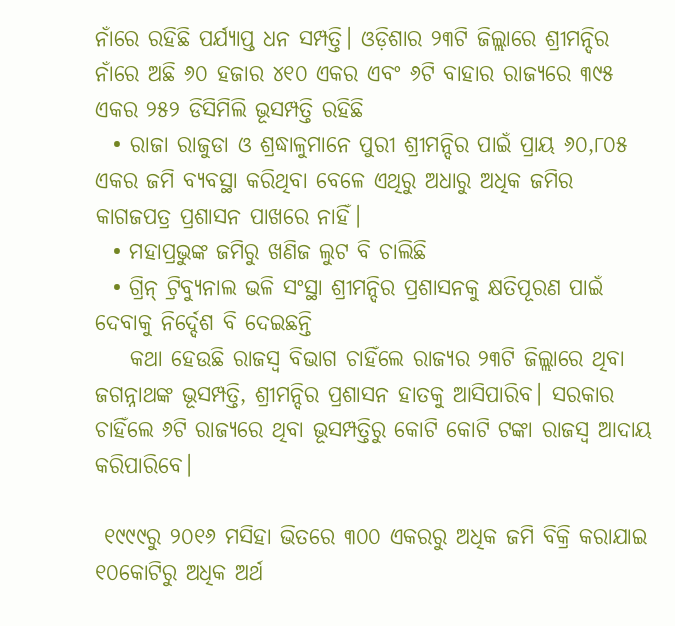ନାଁରେ ରହିଛି ପର୍ଯ୍ୟାପ୍ତ ଧନ ସମ୍ପତ୍ତି। ଓଡ଼ିଶାର ୨୩ଟି ଜିଲ୍ଲାରେ ଶ୍ରୀମନ୍ଦିର ନାଁରେ ଅଛି ୬୦ ହଜାର ୪୧୦ ଏକର ଏବଂ ୬ଟି ବାହାର ରାଜ୍ୟରେ ୩୯୫ ଏକର ୨୫୨ ଡିସିମିଲି ଭୂସମ୍ପତ୍ତି ରହିଛି
  • ରାଜା ରାଜୁଡା ଓ ଶ୍ରଦ୍ଧାଳୁମାନେ ପୁରୀ ଶ୍ରୀମନ୍ଦିର ପାଇଁ ପ୍ରାୟ ୬୦,୮୦୫ ଏକର ଜମି ବ୍ୟବସ୍ଥା କରିଥିବା ବେଳେ ଏଥିରୁ ଅଧାରୁ ଅଧିକ ଜମିର କାଗଜପତ୍ର ପ୍ରଶାସନ ପାଖରେ ନାହିଁ।
  • ମହାପ୍ରଭୁଙ୍କ ଜମିରୁ ଖଣିଜ ଲୁଟ ବି ଚାଲିଛି
  • ଗ୍ରିନ୍‍ ଟ୍ରିବ୍ୟୁନାଲ ଭଳି ସଂସ୍ଥା ଶ୍ରୀମନ୍ଦିର ପ୍ରଶାସନକୁ କ୍ଷତିପୂରଣ ପାଇଁ ଦେବାକୁ ନିର୍ଦ୍ଦେଶ ବି ଦେଇଛନ୍ତି
    କଥା ହେଉଛି ରାଜସ୍ୱ ବିଭାଗ ଚାହିଁଲେ ରାଜ୍ୟର ୨୩ଟି ଜିଲ୍ଲାରେ ଥିବା ଜଗନ୍ନାଥଙ୍କ ଭୂସମ୍ପତ୍ତି, ଶ୍ରୀମନ୍ଦିର ପ୍ରଶାସନ ହାତକୁ ଆସିପାରିବ। ସରକାର ଚାହିଁଲେ ୬ଟି ରାଜ୍ୟରେ ଥିବା ଭୂସମ୍ପତ୍ତିରୁ କୋଟି କୋଟି ଟଙ୍କା ରାଜସ୍ୱ ଆଦାୟ କରିପାରିବେ।

 ୧୯୯୯ରୁ ୨୦୧୬ ମସିହା ଭିତରେ ୩୦୦ ଏକରରୁ ଅଧିକ ଜମି ବିକ୍ରି କରାଯାଇ ୧୦କୋଟିରୁ ଅଧିକ ଅର୍ଥ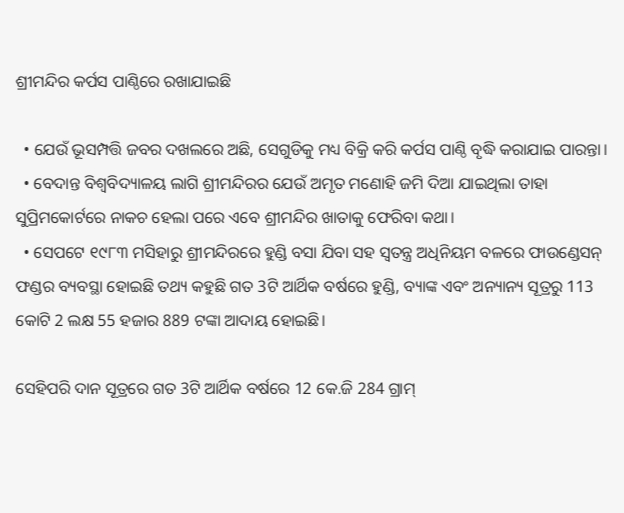ଶ୍ରୀମନ୍ଦିର କର୍ପସ ପାଣ୍ଠିରେ ରଖାଯାଇଛି

  • ଯେଉଁ ଭୂସମ୍ପତ୍ତି ଜବର ଦଖଲରେ ଅଛି, ସେଗୁଡିକୁ ମଧ୍ୟ ବିକ୍ରି କରି କର୍ପସ ପାଣ୍ଠି ବୃଦ୍ଧି କରାଯାଇ ପାରନ୍ତା।
  • ବେଦାନ୍ତ ବିଶ୍ୱବିଦ୍ୟାଳୟ ଲାଗି ଶ୍ରୀମନ୍ଦିରର ଯେଉଁ ଅମୃତ ମଣୋହି ଜମି ଦିଆ ଯାଇଥିଲା ତାହା ସୁପ୍ରିମକୋର୍ଟରେ ନାକଚ ହେଲା ପରେ ଏବେ ଶ୍ରୀମନ୍ଦିର ଖାତାକୁ ଫେରିବା କଥା।
  • ସେପଟେ ୧୯୮୩ ମସିହାରୁ ଶ୍ରୀମନ୍ଦିରରେ ହୁଣ୍ଡି ବସା ଯିବା ସହ ସ୍ୱତନ୍ତ୍ର ଅଧିନିୟମ ବଳରେ ଫାଉଣ୍ଡେସନ୍ ଫଣ୍ଡର ବ୍ୟବସ୍ଥା ହୋଇଛି ତଥ୍ୟ କହୁଛି ଗତ 3ଟି ଆର୍ଥିକ ବର୍ଷରେ ହୁଣ୍ଡି, ବ୍ୟାଙ୍କ ଏବଂ ଅନ୍ୟାନ୍ୟ ସୂତ୍ରରୁ 113 କୋଟି 2 ଲକ୍ଷ 55 ହଜାର 889 ଟଙ୍କା ଆଦାୟ ହୋଇଛି।

ସେହିପରି ଦାନ ସୂତ୍ରରେ ଗତ 3ଟି ଆର୍ଥିକ ବର୍ଷରେ 12 କେ.ଜି 284 ଗ୍ରାମ୍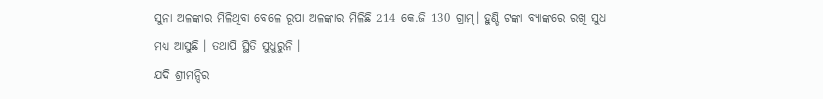ସୁନା ଅଳଙ୍କାର ମିଳିଥିବା ବେଳେ ରୂପା ଅଳଙ୍କାର ମିଳିଛି 214 କେ.ଜି 130 ଗ୍ରାମ୍। ହୁଣ୍ଡି ଟଙ୍କା ବ୍ୟାଙ୍କରେ ରଖି ସୁଧ ମଧ୍ୟ ଆସୁଛି । ତଥାପି ସ୍ଥିତି ସୁଧୁରୁନି ।
ଯଦି ଶ୍ରୀମନ୍ଦିର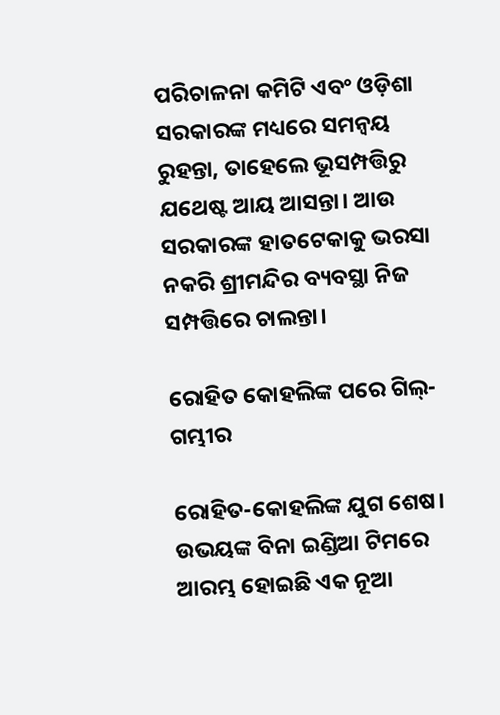ପରିଚାଳନା କମିଟି ଏବଂ ଓଡ଼ିଶା ସରକାରଙ୍କ ମଧ୍ୟରେ ସମନ୍ୱୟ ରୁହନ୍ତା, ତାହେଲେ ଭୂସମ୍ପତ୍ତିରୁ     ଯଥେଷ୍ଟ ଆୟ ଆସନ୍ତା। ଆଉ ସରକାରଙ୍କ ହାତଟେକାକୁ ଭରସା ନକରି ଶ୍ରୀମନ୍ଦିର ବ୍ୟବସ୍ଥା ନିଜ ସମ୍ପତ୍ତିରେ ଚାଲନ୍ତା।

ରୋହିତ କୋହଲିଙ୍କ ପରେ ଗିଲ୍-ଗମ୍ଭୀର

ରୋହିତ-କୋହଲିଙ୍କ ଯୁଗ ଶେଷ। ଉଭୟଙ୍କ ବିନା ଇଣ୍ଡିଆ ଟିମରେ ଆରମ୍ଭ ହୋଇଛି ଏକ ନୂଆ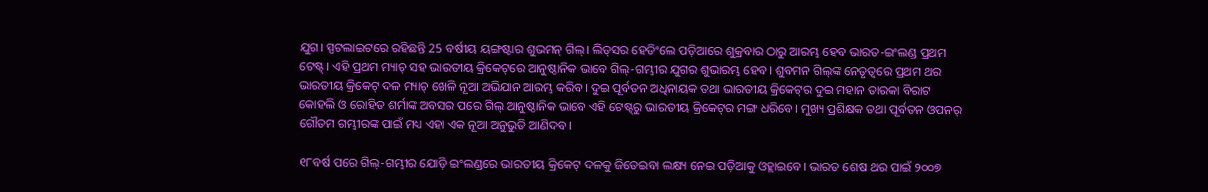ଯୁଗ। ସ୍ପଟଲାଇଟରେ ରହିଛନ୍ତି 25 ବର୍ଷୀୟ ୟଙ୍ଗଷ୍ଟାର ଶୁଭମନ୍ ଗିଲ୍। ଲିଡ୍‌ସର ହେଡିଂଲେ ପଡ଼ିଆରେ ଶୁକ୍ରବାର ଠାରୁ ଆରମ୍ଭ ହେବ ଭାରତ-ଇଂଲଣ୍ଡ ପ୍ରଥମ ଟେଷ୍ଟ୍। ଏହି ପ୍ରଥମ ମ୍ୟାଚ୍ ସହ ଭାରତୀୟ କ୍ରିକେଟ୍‌ରେ ଆନୁଷ୍ଠାନିକ ଭାବେ ଗିଲ୍-ଗମ୍ଭୀର ଯୁଗର ଶୁଭାରମ୍ଭ ହେବ। ଶୁବମନ ଗିଲ୍‌ଙ୍କ ନେତୃତ୍ୱରେ ପ୍ରଥମ ଥର ଭାରତୀୟ କ୍ରିକେଟ୍ ଦଳ ମ୍ୟାଚ୍ ଖେଳି ନୂଆ ଅଭିଯାନ ଆରମ୍ଭ କରିବ। ଦୁଇ ପୂର୍ବତନ ଅଧିନାୟକ ତଥା ଭାରତୀୟ କ୍ରିକେଟ୍‌ର ଦୁଇ ମହାନ ତାରକା ବିରାଟ କୋହଲି ଓ ରୋହିତ ଶର୍ମାଙ୍କ ଅବସର ପରେ ଗିଲ୍ ଆନୁଷ୍ଠାନିକ ଭାବେ ଏହି ଟେଷ୍ଟ୍‌ରୁ ଭାରତୀୟ କ୍ରିକେଟ୍‌ର ମଙ୍ଗ ଧରିବେ। ମୁଖ୍ୟ ପ୍ରଶିକ୍ଷକ ତଥା ପୂର୍ବତନ ଓପନର୍ ଗୌତମ ଗମ୍ଭୀରଙ୍କ ପାଇଁ ମଧ୍ୟ ଏହା ଏକ ନୂଆ ଅନୁଭୁତି ଆଣିଦବ।

୧୮ବର୍ଷ ପରେ ଗିଲ୍-ଗମ୍ଭୀର ଯୋଡ଼ି ଇଂଲଣ୍ଡରେ ଭାରତୀୟ କ୍ରିକେଟ୍ ଦଳକୁ ଜିତେଇବା ଲକ୍ଷ୍ୟ ନେଇ ପଡ଼ିଆକୁ ଓହ୍ଲାଇବେ। ଭାରତ ଶେଷ ଥର ପାଇଁ ୨୦୦୭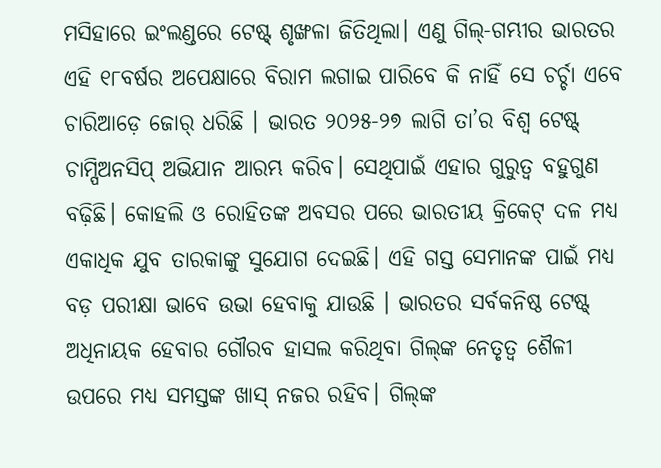ମସିହାରେ ଇଂଲଣ୍ଡରେ ଟେଷ୍ଟ୍ ଶୃଙ୍ଖଳା ଜିତିଥିଲା। ଏଣୁ ଗିଲ୍-ଗମ୍ଭୀର ଭାରତର ଏହି ୧୮ବର୍ଷର ଅପେକ୍ଷାରେ ବିରାମ ଲଗାଇ ପାରିବେ କି ନାହିଁ ସେ ଚର୍ଚ୍ଚା ଏବେ ଚାରିଆଡ଼େ ଜୋର୍ ଧରିଛି । ଭାରତ ୨୦୨୫-୨୭ ଲାଗି ତା’ର ବିଶ୍ୱ ଟେଷ୍ଟ୍‌ ଚାମ୍ପିଅନସିପ୍ ଅଭିଯାନ ଆରମ୍ଭ କରିବ। ସେଥିପାଇଁ ଏହାର ଗୁରୁତ୍ୱ ବହୁଗୁଣ ବଢ଼ିଛି। କୋହଲି ଓ ରୋହିତଙ୍କ ଅବସର ପରେ ଭାରତୀୟ କ୍ରିକେଟ୍ ଦଳ ମଧ୍ୟ ଏକାଧିକ ଯୁବ ତାରକାଙ୍କୁ ସୁଯୋଗ ଦେଇଛି। ଏହି ଗସ୍ତ ସେମାନଙ୍କ ପାଇଁ ମଧ୍ୟ ବଡ଼ ପରୀକ୍ଷା ଭାବେ ଉଭା ‌ହେବାକୁ ଯାଉଛି । ଭାରତର ସର୍ବକନିଷ୍ଠ ଟେଷ୍ଟ୍ ଅଧିନାୟକ ହେବାର ଗୌରବ ହାସଲ କରିଥିବା ଗିଲ୍‌ଙ୍କ ନେତୃତ୍ୱ ଶୈଳୀ ଉପରେ ମଧ୍ୟ ସମସ୍ତଙ୍କ ଖାସ୍ ନଜର ରହିବ। ଗିଲ୍‌ଙ୍କ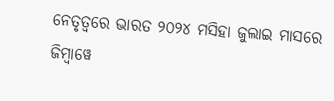ନେତୃତ୍ୱରେ ଭାରତ ୨୦୨୪ ମସିହା ଜୁଲାଇ ମାସରେ ଜିମ୍ବାୱେ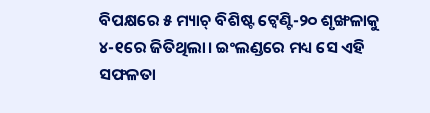ବିପକ୍ଷରେ ୫ ମ୍ୟାଚ୍ ବିଶିଷ୍ଟ ଟ୍ବେଣ୍ଟି-୨୦ ଶୃଙ୍ଖଳାକୁ ୪-୧ରେ ଜିତିଥିଲା। ଇଂଲଣ୍ଡରେ ମଧ୍ୟ ସେ ଏହି ସଫଳତା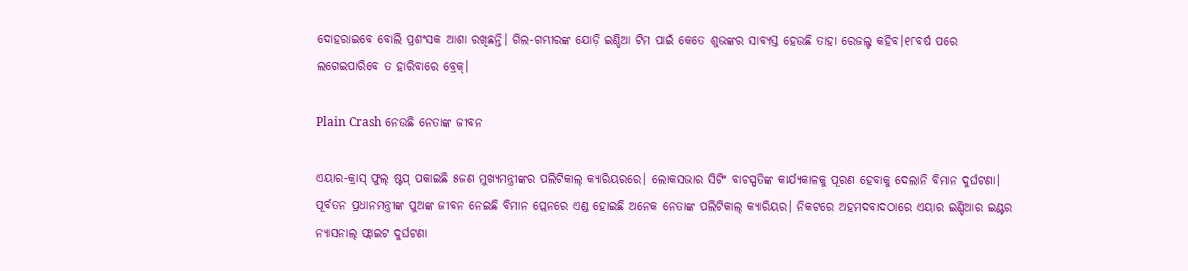ଦୋହରାଇବେ ବୋଲି ପ୍ରଶଂସକ ଆଶା ରଖିଛନ୍ତି। ଗିଲ-ଗମ୍ଭୀରଙ୍କ ଯୋଡ଼ି ଇଣ୍ଡିଆ ଟିମ ପାଇଁ କେତେ ଶୁଭଙ୍କର ସାବ୍ୟସ୍ତ ହେଉଛି ତାହା ରେଜଲ୍ଟ କହିବ।୧୮ବର୍ଷ ପରେ ଲଗେଇପାରିବେ ତ ହାରିବାରେ ବ୍ରେକ୍।

Plain Crash ନେଉଛି ନେତାଙ୍କ ଜୀବନ

ଏୟାର-କ୍ରାସ୍ ଫୁଲ୍ ଷ୍ଟପ୍ ପକାଇଛି ୫ଜଣ ମୁଖ୍ୟମନ୍ତ୍ରୀଙ୍କର ପଲିଟିକାଲ୍ କ୍ୟାରିୟରରେ। ଲୋକସଭାର ସିଟିଂ ବାଚସ୍ପତିଙ୍କ କାର୍ଯ୍ୟକାଳକୁ ପୂରଣ ହେବାକୁ ଦେଲାନି ବିମାନ ଦୁର୍ଘଟଣା। ପୂର୍ବତନ ପ୍ରଧାନମନ୍ତ୍ରୀଙ୍କ ପୁଅଙ୍କ ଜୀବନ ନେଇଛି ବିମାନ ପ୍ଲେନରେ ଏଣ୍ଡ ହୋଇଛି ଅନେକ ନେତାଙ୍କ ପଲିଟିକାଲ୍ କ୍ୟାରିୟର। ନିକଟରେ ଅହମଦବାଦଠାରେ ଏୟାର ଇଣ୍ଡିଆର ଇଣ୍ଟର ନ୍ୟାସନାଲ୍ ଫ୍ଲାଇଟ ଦୁର୍ଘଟଣା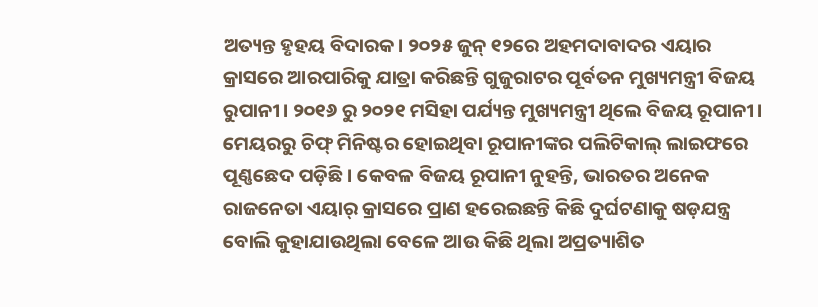ଅତ୍ୟନ୍ତ ହୃହୟ ବିଦାରକ। ୨୦୨୫ ଜୁନ୍ ୧୨ରେ ଅହମଦାବାଦର ଏୟାର କ୍ରାସରେ ଆରପାରିକୁ ଯାତ୍ରା କରିଛନ୍ତି ଗୁଜୁରାଟର ପୂର୍ବତନ ମୁଖ୍ୟମନ୍ତ୍ରୀ ବିଜୟ ରୁପାନୀ। ୨୦୧୬ ରୁ ୨୦୨୧ ମସିହା ପର୍ଯ୍ୟନ୍ତ ମୁଖ୍ୟମନ୍ତ୍ରୀ ଥିଲେ ବିଜୟ ରୂପାନୀ। ମେୟରରୁ ଚିଫ୍ ମିନିଷ୍ଟର ହୋଇଥିବା ରୂପାନୀଙ୍କର ପଲିଟିକାଲ୍ ଲାଇଫରେ ପୂଣ୍ଣଛେଦ ପଡ଼ିଛି। କେବଳ ବିଜୟ ରୂପାନୀ ନୁହନ୍ତି, ଭାରତର ଅନେକ ରାଜନେତା ଏୟାର୍ କ୍ରାସରେ ପ୍ରାଣ ହରେଇଛନ୍ତି କିଛି ଦୁର୍ଘଟଣାକୁ ଷଡ଼ଯନ୍ତ୍ର ବୋଲି କୁହାଯାଉଥିଲା ବେଳେ ଆଉ କିଛି ଥିଲା ଅପ୍ରତ୍ୟାଶିତ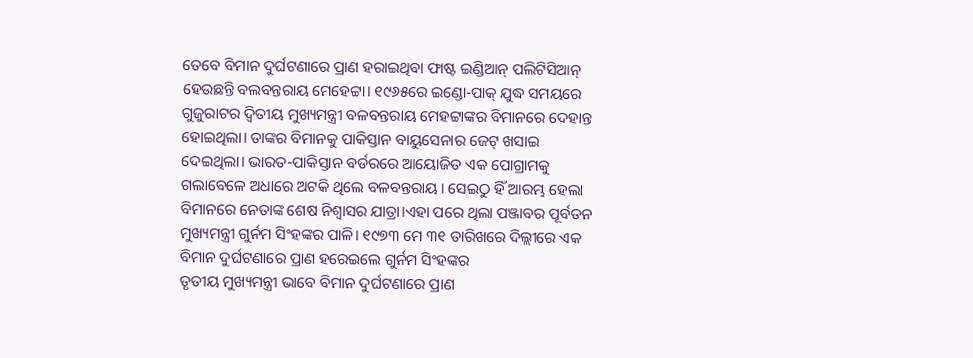ତେବେ ବିମାନ ଦୁର୍ଘଟଣାରେ ପ୍ରାଣ ହରାଇଥିବା ଫାଷ୍ଟ ଇଣ୍ଡିଆନ୍ ପଲିଟିସିଆନ୍ ହେଉଛନ୍ତି ବଲବନ୍ତରାୟ ମେହେଟ୍ଟା। ୧୯୬୫ରେ ଇଣ୍ଡୋ-ପାକ୍ ଯୁଦ୍ଧ ସମୟରେ ଗୁଜୁରାଟର ଦ୍ୱିତୀୟ ମୁଖ୍ୟମନ୍ତ୍ରୀ ବଳବନ୍ତରାୟ ମେହଟ୍ଟାଙ୍କର ବିମାନରେ ଦେହାନ୍ତ ହୋଇଥିଲା। ତାଙ୍କର ବିମାନକୁ ପାକିସ୍ତାନ ବାୟୁସେନାର ଜେଟ୍ ଖସାଇ ଦେଇଥିଲା। ଭାରତ-ପାକିସ୍ତାନ ବର୍ଡରରେ ଆୟୋଜିତ ଏକ ପୋଗ୍ରାମକୁ ଗଲାବେଳେ ଅଧାରେ ଅଟକି ଥିଲେ ବଳବନ୍ତରାୟ। ସେଇଠୁ ହିଁ ଆରମ୍ଭ ହେଲା ବିମାନରେ ନେତାଙ୍କ ଶେଷ ନିଶ୍ୱାସର ଯାତ୍ରା।ଏହା ପରେ ଥିଲା ପଞ୍ଜାବର ପୂର୍ବତନ ମୁଖ୍ୟମନ୍ତ୍ରୀ ଗୁର୍ନମ ସିଂହଙ୍କର ପାଳି। ୧୯୭୩ ମେ ୩୧ ତାରିଖରେ ଦିଲ୍ଲୀରେ ଏକ ବିମାନ ଦୁର୍ଘଟଣାରେ ପ୍ରାଣ ହରେଇଲେ ଗୁର୍ନମ ସିଂହଙ୍କର
ତୃତୀୟ ମୁଖ୍ୟମନ୍ତ୍ରୀ ଭାବେ ବିମାନ ଦୁର୍ଘଟଣାରେ ପ୍ରାଣ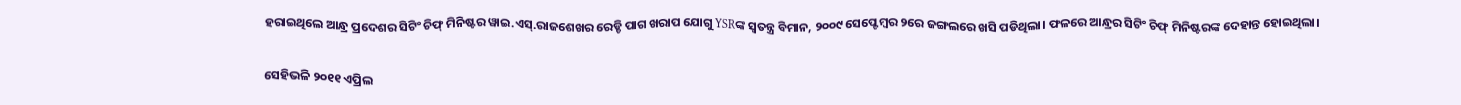ହରାଇଥିଲେ ଆନ୍ଧ୍ର ପ୍ରଦେଶର ସିଟିଂ ଚିଫ୍ ମିନିଷ୍ଟର ୱାଇ.ଏସ୍.ରାଜଶେଖର ରେଡ୍ଡି ପାଗ ଖରାପ ଯୋଗୁ YSRଙ୍କ ସ୍ୱତନ୍ତ୍ର ବିମାନ, ୨୦୦୯ ସେପ୍ଟେମ୍ବର ୨ରେ ଜଙ୍ଗଲରେ ଖସି ପଡିଥିଲା। ଫଳରେ ଆନ୍ଧ୍ରର ସିଟିଂ ଚିଫ୍ ମିନିଷ୍ଟରଙ୍କ ଦେହାନ୍ତ ହୋଇଥିଲା।

ସେହିଭଳି ୨୦୧୧ ଏପ୍ରିଲ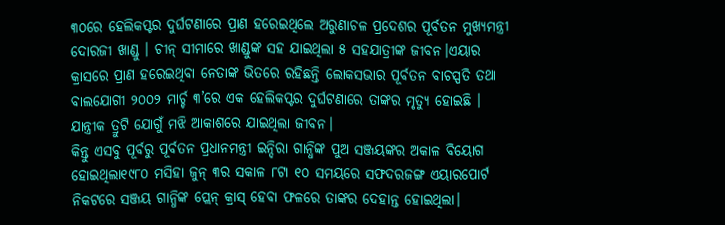୩୦ରେ ହେଲିକପ୍ଟର ଦୁର୍ଘଟଣାରେ ପ୍ରାଣ ହରେଇଥିଲେ ଅରୁଣାଚଳ ପ୍ରଦେଶର ପୂର୍ବତନ ମୁଖ୍ୟମନ୍ତ୍ରୀ ଦୋରଜୀ ଖାଣ୍ଡୁ । ଚୀନ୍ ସୀମାରେ ଖାଣ୍ଡୁଙ୍କ ସହ ଯାଇଥିଲା ୫ ସହଯାତ୍ରୀଙ୍କ ଜୀବନ।ଏୟାର କ୍ରାସରେ ପ୍ରାଣ ହରେଇଥିବା ନେତାଙ୍କ ଭିତରେ ରହିଛନ୍ତି ଲୋକସଭାର ପୂର୍ବତନ ବାଚସ୍ପତି ତଥା ବାଲଯୋଗୀ ୨୦୦୨ ମାର୍ଚ୍ଚ ୩’ରେ ଏକ ହେଲିକପ୍ଟର ଦୁର୍ଘଟଣାରେ ତାଙ୍କର ମୃତ୍ୟୁ ହୋଇଛି । ଯାନ୍ତ୍ରୀକ ତ୍ରୁଟି ଯୋଗୁଁ ମଝି ଆକାଶରେ ଯାଇଥିଲା ଜୀବନ।
କିନ୍ତୁ ଏସବୁ ପୂର୍ବରୁ ପୂର୍ବତନ ପ୍ରଧାନମନ୍ତ୍ରୀ ଇନ୍ଦିରା ଗାନ୍ଧିଙ୍କ ପୁଅ ସଞ୍ଜୟଙ୍କର ଅକାଳ ବିୟୋଗ ହୋଇଥିଲା୧୯୮୦ ମସିହା ଜୁନ୍ ୩ର ସକାଳ ୮ଟା ୧୦ ସମୟରେ ସଫଦରଜଙ୍ଗ ଏୟାରପୋର୍ଟ ନିକଟରେ ସଞ୍ଜୟ ଗାନ୍ଧିଙ୍କ ପ୍ଲେନ୍ କ୍ରାସ୍ ହେବା ଫଳରେ ତାଙ୍କର ଦେହାନ୍ତ ହୋଇଥିଲା।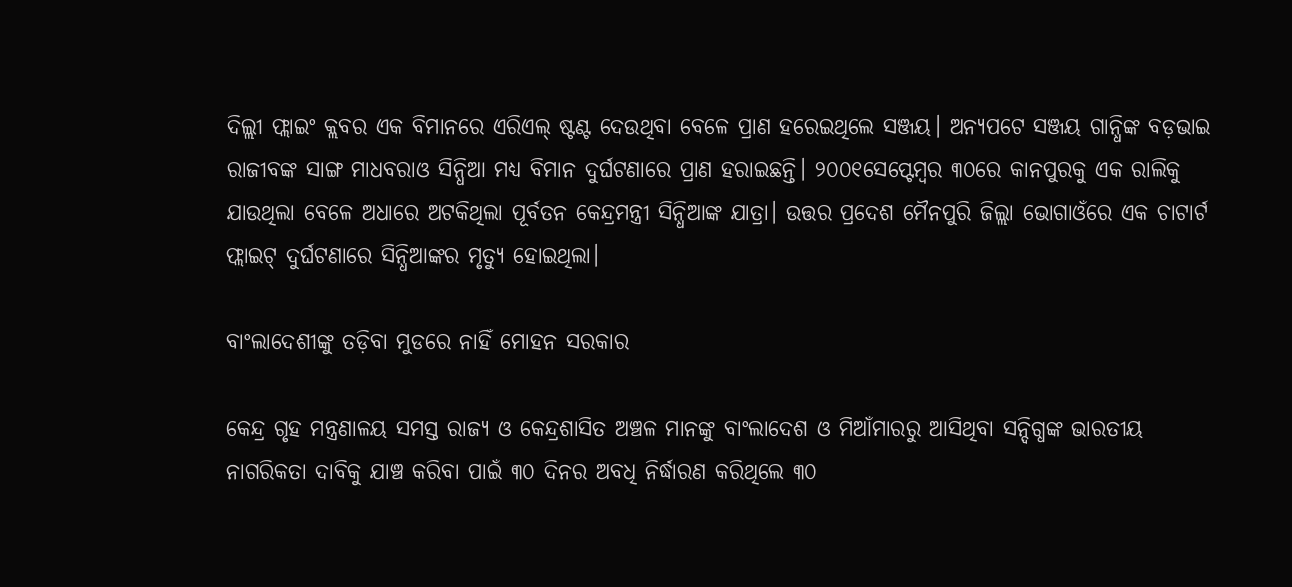ଦିଲ୍ଲୀ ଫ୍ଲାଇଂ କ୍ଲବର ଏକ ବିମାନରେ ଏରିଏଲ୍ ଷ୍ଟଣ୍ଟ ଦେଉଥିବା ବେଳେ ପ୍ରାଣ ହରେଇଥିଲେ ସଞ୍ଜୟ। ଅନ୍ୟପଟେ ସଞ୍ଜୟ ଗାନ୍ଧିଙ୍କ ବଡ଼ଭାଇ ରାଜୀବଙ୍କ ସାଙ୍ଗ ମାଧବରାଓ ସିନ୍ଧିଆ ମଧ୍ୟ ବିମାନ ଦୁର୍ଘଟଣାରେ ପ୍ରାଣ ହରାଇଛନ୍ତି। ୨୦୦୧ସେପ୍ଟେମ୍ବର ୩୦ରେ କାନପୁରକୁ ଏକ ରାଲିକୁ ଯାଉଥିଲା ବେଳେ ଅଧାରେ ଅଟକିଥିଲା ପୂର୍ବତନ କେନ୍ଦ୍ରମନ୍ତ୍ରୀ ସିନ୍ଧିଆଙ୍କ ଯାତ୍ରା। ଉତ୍ତର ପ୍ରଦେଶ ମୈନପୁରି ଜିଲ୍ଲା ଭୋଗାଓଁରେ ଏକ ଚାଟାର୍ଟ ଫ୍ଲାଇଟ୍ ଦୁର୍ଘଟଣାରେ ସିନ୍ଧିଆଙ୍କର ମୃତ୍ୟୁ ହୋଇଥିଲା।

ବାଂଲାଦେଶୀଙ୍କୁ ତଡ଼ିବା ମୁଡରେ ନାହିଁ ମୋହନ ସରକାର

କେନ୍ଦ୍ର ଗୃହ ମନ୍ତ୍ରଣାଳୟ ସମସ୍ତ ରାଜ୍ୟ ଓ କେନ୍ଦ୍ରଶାସିତ ଅଞ୍ଚଳ ମାନଙ୍କୁ ବାଂଲାଦେଶ ଓ ମିଆଁମାରରୁ ଆସିଥିବା ସନ୍ଦିଗ୍ଧଙ୍କ ଭାରତୀୟ ନାଗରିକତା ଦାବିକୁ ଯାଞ୍ଚ କରିବା ପାଇଁ ୩୦ ଦିନର ଅବଧି ନିର୍ଦ୍ଧାରଣ କରିଥିଲେ ୩୦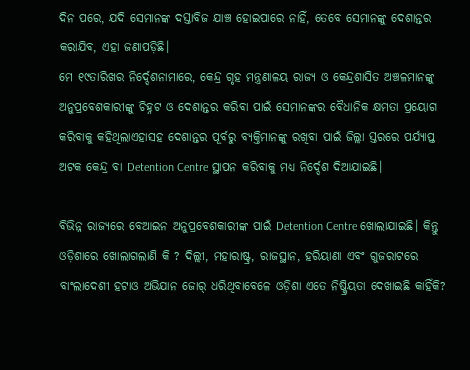ଦିନ ପରେ, ଯଦି ସେମାନଙ୍କ ଦସ୍ତାବିଜ ଯାଞ୍ଚ ହୋଇପାରେ ନାହିଁ, ତେବେ ସେମାନଙ୍କୁ ଦେଶାନ୍ତର କରାଯିବ, ଏହା ଜଣାପଡ଼ିଛି।
ମେ ୧୯ତାରିଖର ନିର୍ଦ୍ଦେଶନାମାରେ, କେନ୍ଦ୍ର ଗୃହ ମନ୍ତ୍ରଣାଳୟ ରାଜ୍ୟ ଓ କେନ୍ଦ୍ରଶାସିତ ଅଞ୍ଚଳମାନଙ୍କୁ ଅନୁପ୍ରବେଶକାରୀଙ୍କୁ ଚିହ୍ନଟ ଓ ଦେଶାନ୍ତର କରିବା ପାଇଁ ସେମାନଙ୍କର ବୈଧାନିକ କ୍ଷମତା ପ୍ରୟୋଗ କରିବାକୁ କହିଥିଲାଏହାସହ ଦେଶାନ୍ତର ପୂର୍ବରୁ ବ୍ୟକ୍ତିମାନଙ୍କୁ ରଖିବା ପାଇଁ ଜିଲ୍ଲା ସ୍ତରରେ ପର୍ଯ୍ୟାପ୍ତ ଅଟକ କେନ୍ଦ୍ର ବା Detention Centre ସ୍ଥାପନ କରିବାକୁ ମଧ୍ୟ ନିର୍ଦ୍ଦେଶ ଦିଆଯାଇଛି।

ବିଭିନ୍ନ ରାଜ୍ୟରେ ବେଆଇନ ଅନୁପ୍ରବେଶକାରୀଙ୍କ ପାଇଁ Detention Centre ଖୋଲାଯାଇଛି। କିନ୍ତୁ ଓଡ଼ିଶାରେ ଖୋଲାଗଲାଣି କି ? ଦିଲ୍ଲୀ, ମହାରାଷ୍ଟ୍ର, ରାଜସ୍ଥାନ, ହରିୟାଣା ଏବଂ ଗୁଜରାଟରେ ବାଂଲାଦେଶୀ ହଟାଓ ଅଭିଯାନ ଜୋର୍‍ ଧରିଥିବାବେଳେ ଓଡ଼ିଶା ଏତେ ନିଷ୍କ୍ରିୟତା ଦେଖାଇଛି କାହିଁକି?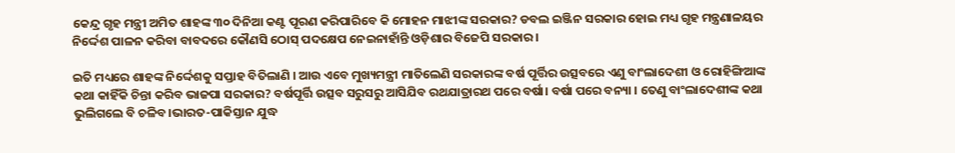କେନ୍ଦ୍ର ଗୃହ ମନ୍ତ୍ରୀ ଅମିତ ଶାହଙ୍କ ୩୦ ଦିନିଆ କଣ୍ଟ ପୂରଣ କରିପାରିବେ କି ମୋହନ ମାଝୀଙ୍କ ସରକାର? ଡବଲ ଇଞ୍ଜିନ ସରକାର ହୋଇ ମଧ୍ୟ ଗୃହ ମନ୍ତ୍ରଣାଳୟର ନିର୍ଦ୍ଦେଶ ପାଳନ କରିବା ବାବଦରେ କୌଣସି ଠୋସ୍‍ ପଦକ୍ଷେପ ନେଇନାହାଁନ୍ତି ଓଡ଼ିଶାର ବିଜେପି ସରକାର।

ଇତି ମଧ୍ୟରେ ଶାହଙ୍କ ନିର୍ଦ୍ଦେଶକୁ ସପ୍ତାହ ବିତିଲାଣି । ଆଉ ଏବେ ମୁଖ୍ୟମନ୍ତ୍ରୀ ମାତିଲେଣି ସରକାରଙ୍କ ବର୍ଷ ପୂର୍ତ୍ତିର ଉତ୍ସବରେ ଏଣୁ ବାଂଲାଦେଶୀ ଓ ରୋହିଙ୍ଗିଆଙ୍କ କଥା କାହିଁକି ଚିନ୍ତା କରିବ ଭାଜପା ସରକାର? ବର୍ଷପୂର୍ତ୍ତି ଉତ୍ସବ ସରୁସରୁ ଆସିଯିବ ରଥଯାତ୍ରାରଥ ପରେ ବର୍ଷା। ବର୍ଷା ପରେ ବନ୍ୟା । ତେଣୁ ବାଂଲାଦେଶୀଙ୍କ କଥା ଭୁଲିଗଲେ ବି ଚଳିବ।ଭାରତ-ପାକିସ୍ତାନ ଯୁଦ୍ଧ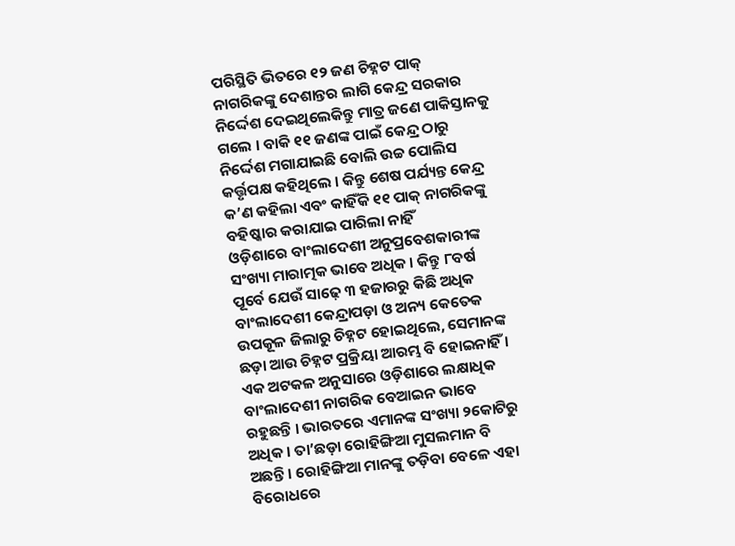ପରିସ୍ଥିତି ଭିତରେ ୧୨ ଜଣ ଚିହ୍ନଟ ପାକ୍‍ ନାଗରିକଙ୍କୁ ଦେଶାନ୍ତର ଲାଗି କେନ୍ଦ୍ର ସରକାର ନିର୍ଦ୍ଦେଶ ଦେଇଥିଲେକିନ୍ତୁ ମାତ୍ର ଜଣେ ପାକିସ୍ତାନକୁ ଗଲେ । ବାକି ୧୧ ଜଣଙ୍କ ପାଇଁ କେନ୍ଦ୍ର ଠାରୁ ନିର୍ଦ୍ଦେଶ ମଗାଯାଇଛି ବୋଲି ଉଚ୍ଚ ପୋଲିସ କର୍ତ୍ତୃପକ୍ଷ କହିଥିଲେ । କିନ୍ତୁ ଶେଷ ପର୍ଯ୍ୟନ୍ତ କେନ୍ଦ୍ର କ’ଣ କହିଲା ଏବଂ କାହିଁକି ୧୧ ପାକ୍‍ ନାଗରିକଙ୍କୁ ବହିଷ୍କାର କରାଯାଇ ପାରିଲା ନାହିଁ
ଓଡ଼ିଶାରେ ବାଂଲାଦେଶୀ ଅନୁପ୍ରବେଶକାରୀଙ୍କ ସଂଖ୍ୟା ମାରାତ୍ମକ ଭାବେ ଅଧିକ । କିନ୍ତୁ ୮ବର୍ଷ ପୂର୍ବେ ଯେଉଁ ସାଢ଼େ ୩ ହଜାରରୁ କିଛି ଅଧିକ ବାଂଲାଦେଶୀ କେନ୍ଦ୍ରାପଡ଼ା ଓ ଅନ୍ୟ କେତେକ ଉପକୂଳ ଜିଲାରୁ ଚିହ୍ନଟ ହୋଇଥିଲେ, ସେମାନଙ୍କ ଛଡ଼ା ଆଉ ଚିହ୍ନଟ ପ୍ରକ୍ରିୟା ଆରମ୍ଭ ବି ହୋଇନାହିଁ । ଏକ ଅଟକଳ ଅନୁସାରେ ଓଡ଼ିଶାରେ ଲକ୍ଷାଧିକ ବାଂଲାଦେଶୀ ନାଗରିକ ବେଆଇନ ଭାବେ ରହୁଛନ୍ତି । ଭାରତରେ ଏମାନଙ୍କ ସଂଖ୍ୟା ୨କୋଟିରୁ ଅଧିକ । ତା’ଛଡ଼ା ରୋହିଙ୍ଗିଆ ମୁସଲମାନ ବି ଅଛନ୍ତି । ରୋହିଙ୍ଗିଆ ମାନଙ୍କୁ ତଡ଼ିବା ବେଳେ ଏହା ବିରୋଧରେ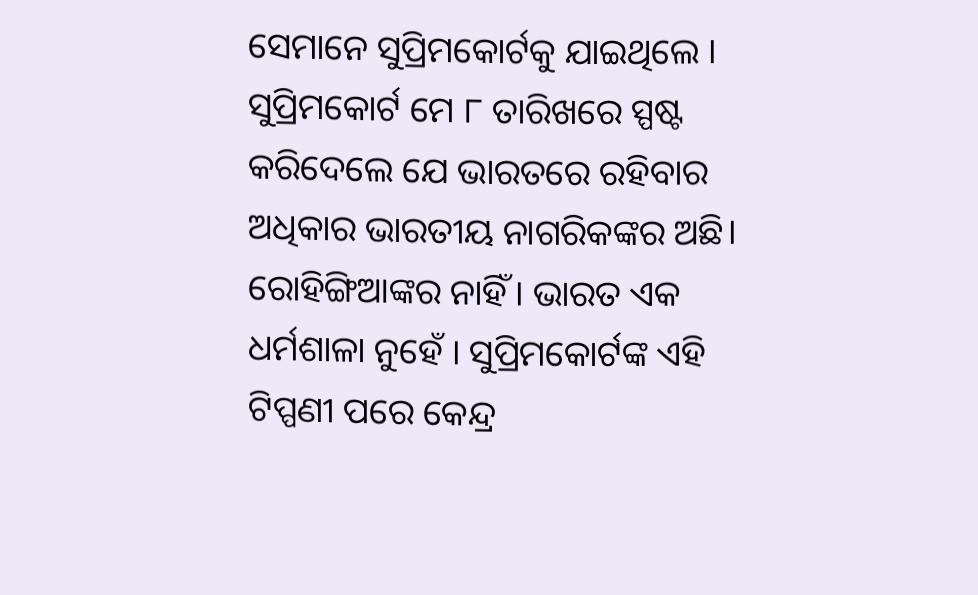ସେମାନେ ସୁପ୍ରିମକୋର୍ଟକୁ ଯାଇଥିଲେ । ସୁପ୍ରିମକୋର୍ଟ ମେ ୮ ତାରିଖରେ ସ୍ପଷ୍ଟ କରିଦେଲେ ଯେ ଭାରତରେ ରହିବାର ଅଧିକାର ଭାରତୀୟ ନାଗରିକଙ୍କର ଅଛି। ରୋହିଙ୍ଗିଆଙ୍କର ନାହିଁ । ଭାରତ ଏକ ଧର୍ମଶାଳା ନୁହେଁ । ସୁପ୍ରିମକୋର୍ଟଙ୍କ ଏହି ଟିପ୍ପଣୀ ପରେ କେନ୍ଦ୍ର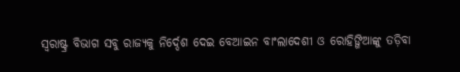ସ୍ୱରାଷ୍ଟ୍ର ବିଭାଗ ସବୁ ରାଜ୍ୟକୁ ନିର୍ଦ୍ଦେଶ ଦେଇ ବେଆଇନ ବାଂଲାଦେଶୀ ଓ ରୋହିଙ୍ଗିଆଙ୍କୁ ତଡ଼ିବା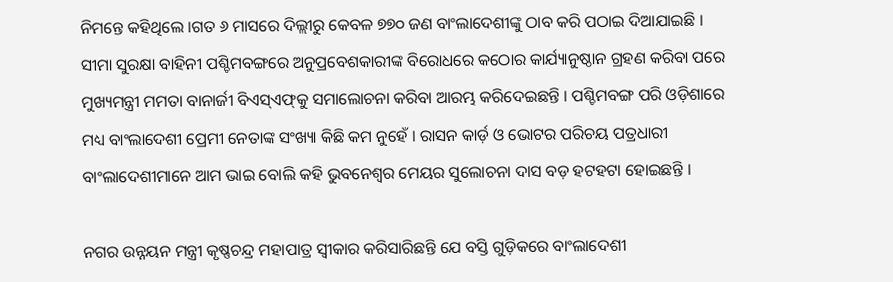ନିମନ୍ତେ କହିଥିଲେ ।ଗତ ୬ ମାସରେ ଦିଲ୍ଲୀରୁ କେବଳ ୭୭୦ ଜଣ ବାଂଲାଦେଶୀଙ୍କୁ ଠାବ କରି ପଠାଇ ଦିଆଯାଇଛି । ସୀମା ସୁରକ୍ଷା ବାହିନୀ ପଶ୍ଚିମବଙ୍ଗରେ ଅନୁପ୍ରବେଶକାରୀଙ୍କ ବିରୋଧରେ କଠୋର କାର୍ଯ୍ୟାନୁଷ୍ଠାନ ଗ୍ରହଣ କରିବା ପରେ ମୁଖ୍ୟମନ୍ତ୍ରୀ ମମତା ବାନାର୍ଜୀ ବିଏସ୍‍ଏଫ୍‍କୁ ସମାଲୋଚନା କରିବା ଆରମ୍ଭ କରିଦେଇଛନ୍ତି । ପଶ୍ଚିମବଙ୍ଗ ପରି ଓଡ଼ିଶାରେ ମଧ୍ୟ ବାଂଲାଦେଶୀ ପ୍ରେମୀ ନେତାଙ୍କ ସଂଖ୍ୟା କିଛି କମ ନୁହେଁ । ରାସନ କାର୍ଡ଼ ଓ ଭୋଟର ପରିଚୟ ପତ୍ରଧାରୀ ବାଂଲାଦେଶୀମାନେ ଆମ ଭାଇ ବୋଲି କହି ଭୁବନେଶ୍ୱର ମେୟର ସୁଲୋଚନା ଦାସ ବଡ଼ ହଟହଟା ହୋଇଛନ୍ତି ।

ନଗର ଉନ୍ନୟନ ମନ୍ତ୍ରୀ କୃଷ୍ଣଚନ୍ଦ୍ର ମହାପାତ୍ର ସ୍ୱୀକାର କରିସାରିଛନ୍ତି ଯେ ବସ୍ତି ଗୁଡ଼ିକରେ ବାଂଲାଦେଶୀ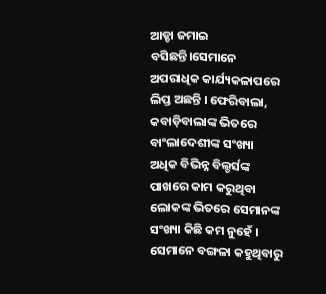ଆଡ୍ଡା ଜମାଇ ବସିଛନ୍ତି।ସେମାନେ ଅପରାଧିକ କାର୍ଯ୍ୟକଳାପରେ ଲିପ୍ତ ଅଛନ୍ତି । ଫେରିବାଲା, କବାଡ଼ିବାଲାଙ୍କ ଭିତରେ ବାଂଲାଦେଶୀଙ୍କ ସଂଖ୍ୟା ଅଧିକ ବିଭିନ୍ନ ବିଲ୍ଡର୍ସଙ୍କ ପାଖରେ କାମ କରୁଥିବା ଲୋକଙ୍କ ଭିତରେ ସେମାନଙ୍କ ସଂଖ୍ୟା କିଛି କମ ନୁହେଁ । ସେମାନେ ବଙ୍ଗଳା କହୁଥିବାରୁ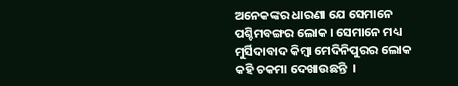ଅନେକଙ୍କର ଧାରଣା ଯେ ସେମାନେ ପଶ୍ଚିମବଙ୍ଗର ଲୋକ । ସେମାନେ ମଧ୍ୟ ମୁର୍ସିଦାବାଦ କିମ୍ବା ମେଦିନିପୁରର ଲୋକ କହି ଚକମା ଦେଖାଉଛନ୍ତି  ।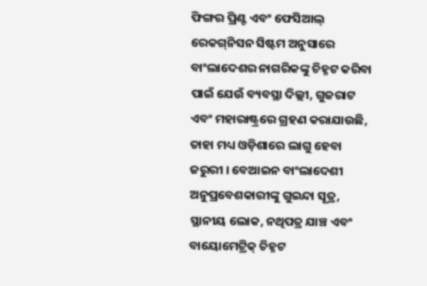ଫିଙ୍ଗର ପ୍ରିଣ୍ଟ ଏବଂ ଫେସିଆଲ୍‍ ରେକଗ୍‍ନିସନ ସିଷ୍ଟମ ଅନୁସାରେ ବାଂଲାଦେଶର ନାଗରିକଙ୍କୁ ଚିହ୍ନଟ କରିବା ପାଇଁ ଯେଉଁ ବ୍ୟବସ୍ଥା ଦିଲ୍ଲୀ, ଗୁଜରାଟ ଏବଂ ମହାରାଷ୍ଟ୍ରରେ ଗ୍ରହଣ କରାଯାଉଛି, ତାହା ମଧ୍ୟ ଓଡ଼ିଶାରେ ଲାଗୁ ହେବା ଜରୁରୀ । ବେଆଇନ ବାଂଲାଦେଶୀ ଅନୁପ୍ରବେଶକାରୀଙ୍କୁ ଗୁଇନ୍ଦା ସୂତ୍ର, ସ୍ଥାନୀୟ ଲୋକ, ନଥିପତ୍ର ଯାଞ୍ଚ ଏବଂ ବାୟୋମେଟ୍ରିକ୍‍ ଚିହ୍ନଟ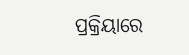ପ୍ରକ୍ରିୟାରେ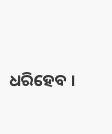ଧରିହେବ ।